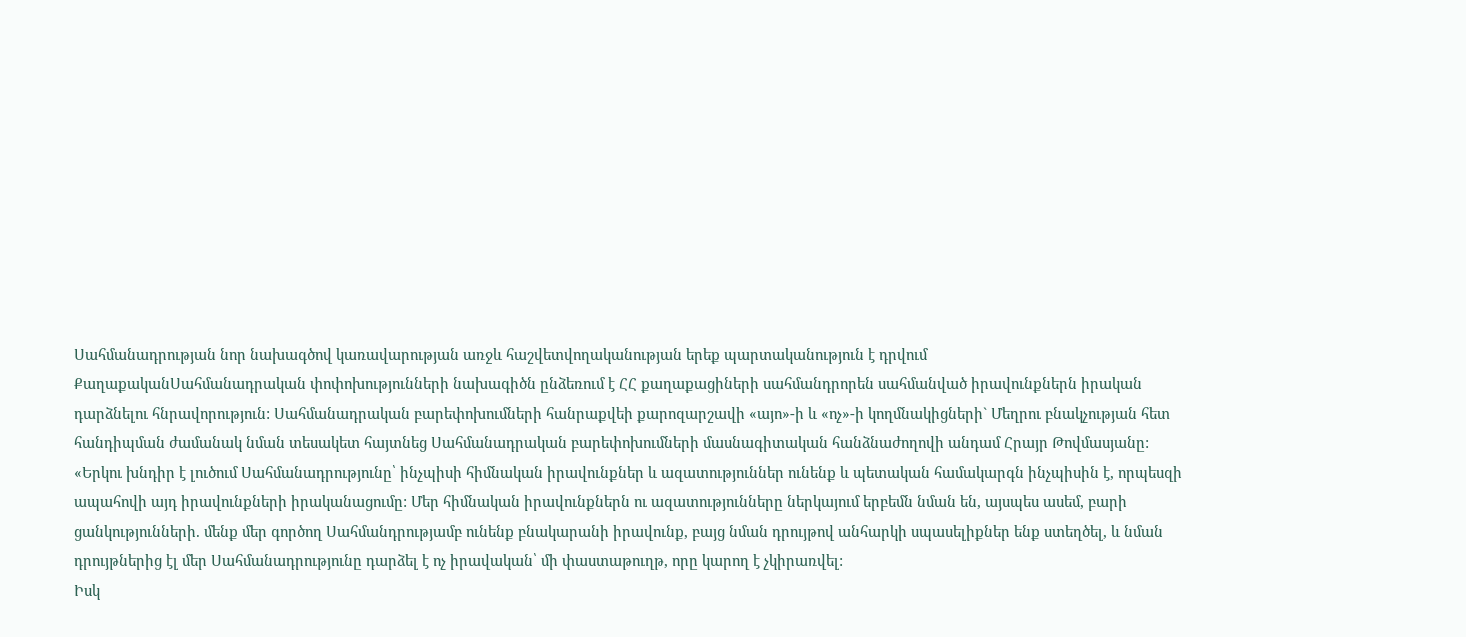Սահմանադրության նոր նախագծով կառավարության առջև հաշվետվողականության երեք պարտականություն է դրվում
ՔաղաքականՍահմանադրական փոփոխությունների նախագիծն ընձեռում է ՀՀ քաղաքացիների սահմանդրորեն սահմանված իրավունքներն իրական դարձնելու հնրավորություն: Սահմանադրական բարեփոխումների հանրաքվեի քարոզարշավի «այո»-ի և «ոչ»-ի կողմնակիցների` Մեղրու բնակչության հետ հանդիպման ժամանակ նման տեսակետ հայտնեց Սահմանադրական բարեփոխումների մասնագիտական հանձնաժողովի անդամ Հրայր Թովմասյանը:
«Երկու խնդիր է լուծում Սահմանադրությունը՝ ինչպիսի հիմնական իրավունքներ և ազատություններ ունենք և պետական համակարգն ինչպիսին է, որպեսզի ապահովի այդ իրավունքների իրականացումը: Մեր հիմնական իրավունքներն ու ազատությունները ներկայում երբեմն նման են, այսպես ասեմ, բարի ցանկությունների. մենք մեր գործող Սահմանդրությամբ ունենք բնակարանի իրավունք, բայց նման դրույթով անհարկի սպասելիքներ ենք ստեղծել, և նման դրույթներից էլ մեր Սահմանադրությունը դարձել է ոչ իրավական՝ մի փաստաթուղթ, որը կարող է չկիրառվել:
Իսկ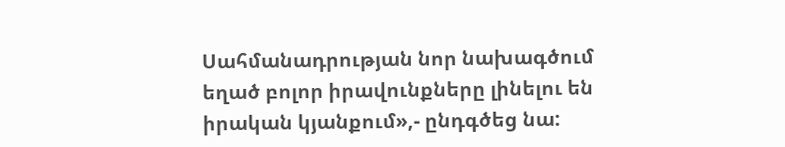Սահմանադրության նոր նախագծում եղած բոլոր իրավունքները լինելու են իրական կյանքում»,- ընդգծեց նա: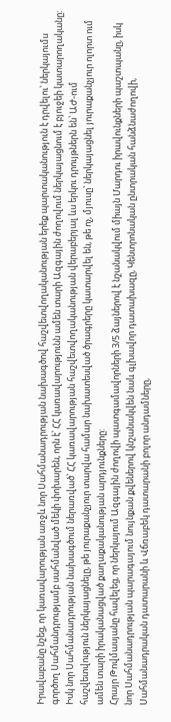Իրավաբանը նշեց, որ կառավարության առջև նոր Սահմանադրության նախագծով հաշվետվողականության երեք պարտականություն է դրվելու՝ ներկայումս գործող Սահմանդրությամբ սահմանված մեկի փոխարեն, որն է՝ ՀՀ կառավարությունն ամեն տարի Ազգային ժողովում ներկայացնում է բյուջեի կատարողականը: Իսկ նոր Սահմանադրության նախագծում ներառված՝ ՀՀ կառավարության հաշվետվողականության վերաբերյալ ևս երկու դրույթներն են՝ ԱԺ-ում հաշվետվություն ներկայացնելը, թե յուրաքանչյուր տարվա համար նախատեսված ծրագրերը կատարվել են, թե ոչ, մյուսը՝ ներկայացնել յուրաքանչյուր ոլորտ ում ամեն տարի իրականացված քաղաքականության արդյունքները:
Հրայր Թովմասյանը հավելեց, որ ներկայում Ազգային ժողովի պատգամավորների 3/5 ձայներով է նշանակվում միայն Մարդու իրավունքների պաշտպանը, իսկ նոր Սահմանադրության պարագայում նույնքան քվեներով կնշանակվեն նաև գլխավոր դատախազը, Կենտրոնական ընտրական հանձնաժողովի, Սահմանադրական դատարանի և Վճռաբեկ դատարանի բոլոր անդամները,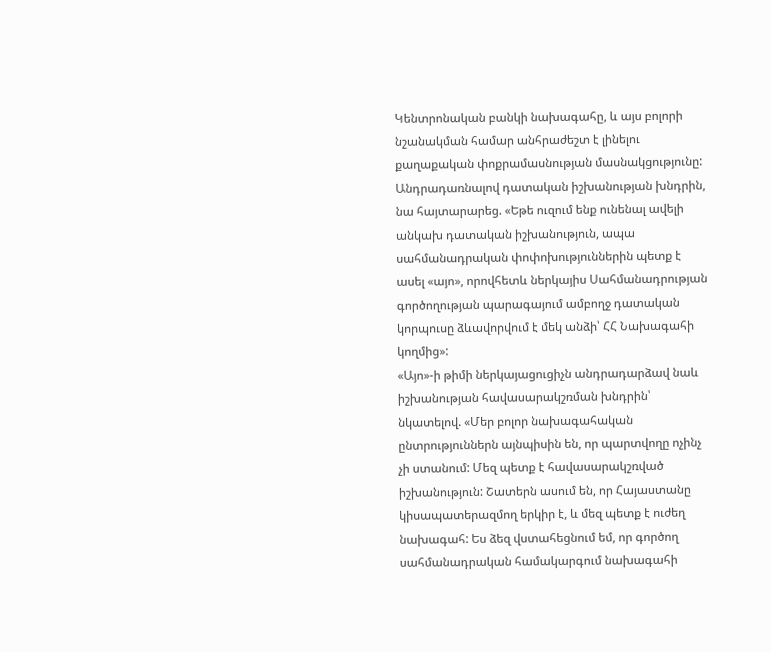Կենտրոնական բանկի նախագահը, և այս բոլորի նշանակման համար անհրաժեշտ է լինելու քաղաքական փոքրամասնության մասնակցությունը:
Անդրադառնալով դատական իշխանության խնդրին, նա հայտարարեց. «Եթե ուզում ենք ունենալ ավելի անկախ դատական իշխանություն, ապա սահմանադրական փոփոխություններին պետք է ասել «այո», որովհետև ներկայիս Սահմանադրության գործողության պարագայում ամբողջ դատական կորպուսը ձևավորվում է մեկ անձի՝ ՀՀ Նախագահի կողմից»:
«Այո»-ի թիմի ներկայացուցիչն անդրադարձավ նաև իշխանության հավասարակշռման խնդրին՝ նկատելով. «Մեր բոլոր նախագահական ընտրություններն այնպիսին են, որ պարտվողը ոչինչ չի ստանում: Մեզ պետք է հավասարակշռված իշխանություն: Շատերն ասում են, որ Հայաստանը կիսապատերազմող երկիր է, և մեզ պետք է ուժեղ նախագահ: Ես ձեզ վստահեցնում եմ, որ գործող սահմանադրական համակարգում նախագահի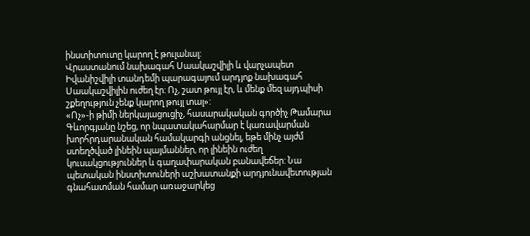ինստիտուտը կարող է թուլանալ:
Վրաստանում նախագահ Սաակաշվիլի և վարչապետ Իվանիշվիլի տանդեմի պարագայում արդյոք նախագահ Սաակաշվիլին ուժեղ էր: Ոչ, շատ թույլ էր, և մենք մեզ այդպիսի շքեղություն չենք կարող թույլ տալ»:
«Ոչ»-ի թիմի ներկայացուցիչ, հասարակական գործիչ Թամարա Գևորգյանը նշեց, որ նպատակահարմար է կառավարման խորհրդարանական համակարգի անցնել, եթե մինչ այժմ ստեղծված լինեին պայմաններ, որ լինեին ուժեղ կուսակցություններ և գաղափարական բանավեճեր: Նա պետական ինստիտուների աշխատանքի արդյունավետության գնահատման համար առաջարկեց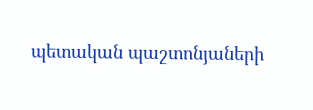պետական պաշտոնյաների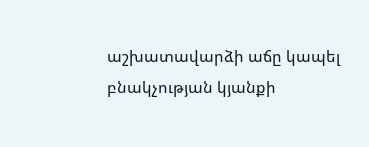աշխատավարձի աճը կապել բնակչության կյանքի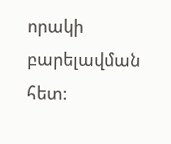որակի բարելավման հետ: